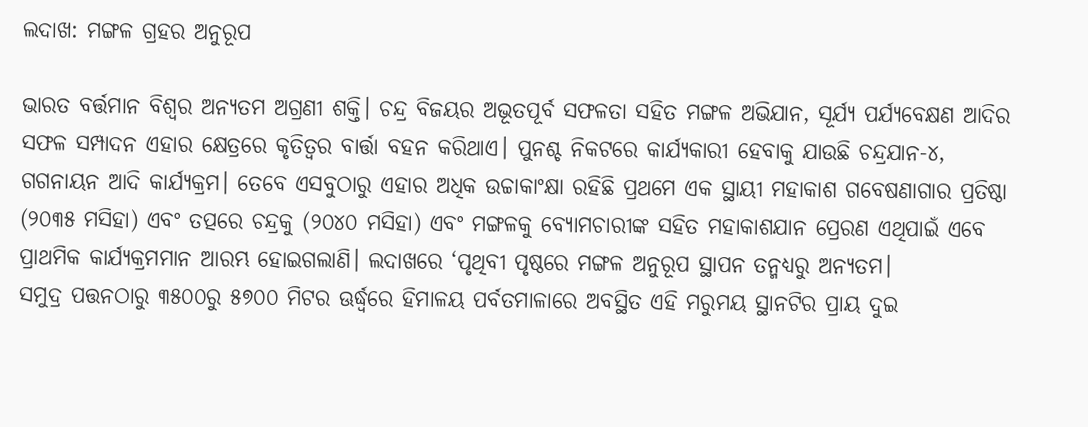ଲଦାଖ: ମଙ୍ଗଳ ଗ୍ରହର ଅନୁରୂପ

ଭାରତ ବର୍ତ୍ତମାନ ବିଶ୍ୱର ଅନ୍ୟତମ ଅଗ୍ରଣୀ ଶକ୍ତି। ଚନ୍ଦ୍ର ବିଜୟର ଅଭୂତପୂର୍ବ ସଫଳତା ସହିତ ମଙ୍ଗଳ ଅଭିଯାନ, ସୂର୍ଯ୍ୟ ପର୍ଯ୍ୟବେକ୍ଷଣ ଆଦିର ସଫଳ ସମ୍ପାଦନ ଏହାର କ୍ଷେତ୍ରରେ କୃତିତ୍ୱର ବାର୍ତ୍ତା ବହନ କରିଥାଏ। ପୁନଶ୍ଚ ନିକଟରେ କାର୍ଯ୍ୟକାରୀ ହେବାକୁ ଯାଉଛି ଚନ୍ଦ୍ରଯାନ-୪, ଗଗନାୟନ ଆଦି କାର୍ଯ୍ୟକ୍ରମ। ତେବେ ଏସବୁଠାରୁ ଏହାର ଅଧିକ ଉଚ୍ଚାକାଂକ୍ଷା ରହିଛି ପ୍ରଥମେ ଏକ ସ୍ଥାୟୀ ମହାକାଶ ଗବେଷଣାଗାର ପ୍ରତିଷ୍ଠା (୨୦୩୫ ମସିହା) ଏବଂ ତତ୍ପରେ ଚନ୍ଦ୍ରକୁ (୨୦୪୦ ମସିହା) ଏବଂ ମଙ୍ଗଳକୁ ବ୍ୟୋମଚାରୀଙ୍କ ସହିତ ମହାକାଶଯାନ ପ୍ରେରଣ ଏଥିପାଇଁ ଏବେ ପ୍ରାଥମିକ କାର୍ଯ୍ୟକ୍ରମମାନ ଆରମ୍ଭ ହୋଇଗଲାଣି। ଲଦାଖରେ ‘ପୃଥିବୀ ପୃଷ୍ଠରେ ମଙ୍ଗଳ ଅନୁରୂପ ସ୍ଥାପନ ତନ୍ମଧ୍ୟରୁ ଅନ୍ୟତମ।
ସମୁଦ୍ର ପତ୍ତନଠାରୁ ୩୫୦୦ରୁ ୫୭୦୦ ମିଟର ଊର୍ଦ୍ଧ୍ୱରେ ହିମାଳୟ ପର୍ବତମାଳାରେ ଅବସ୍ଥିତ ଏହି ମରୁମୟ ସ୍ଥାନଟିର ପ୍ରାୟ ଦୁଇ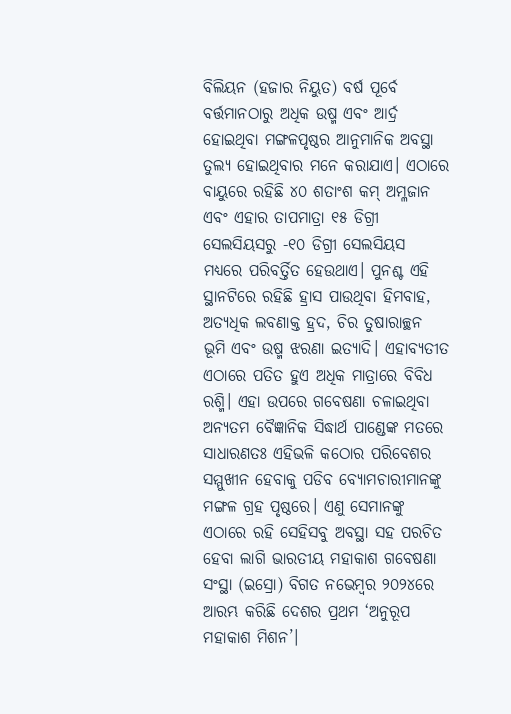ବିଲିୟନ (ହଜାର ନିୟୁତ) ବର୍ଷ ପୂର୍ବେ ବର୍ତ୍ତମାନଠାରୁ ଅଧିକ ଉଷ୍ମ ଏବଂ ଆର୍ଦ୍ର ହୋଇଥିବା ମଙ୍ଗଳପୃଷ୍ଠର ଆନୁମାନିକ ଅବସ୍ଥା ତୁଲ୍ୟ ହୋଇଥିବାର ମନେ କରାଯାଏ। ଏଠାରେ ବାୟୁରେ ରହିଛି ୪୦ ଶତାଂଶ କମ୍‌ ଅମ୍ଳଜାନ ଏବଂ ଏହାର ତାପମାତ୍ରା ୧୫ ଡିଗ୍ରୀ ସେଲସିୟସରୁ -୧୦ ଡିଗ୍ରୀ ସେଲସିୟସ ମଧ୍ୟରେ ପରିବର୍ତ୍ତିତ ହେଉଥାଏ। ପୁନଶ୍ଚ ଏହି ସ୍ଥାନଟିରେ ରହିଛି ହ୍ରାସ ପାଉଥିବା ହିମବାହ, ଅତ୍ୟଧିକ ଲବଣାକ୍ତ ହ୍ରଦ, ଚିର ତୁଷାରାଚ୍ଛନ ଭୂମି ଏବଂ ଉଷ୍ମ ଝରଣା ଇତ୍ୟାଦି। ଏହାବ୍ୟତୀତ ଏଠାରେ ପତିତ ହୁଏ ଅଧିକ ମାତ୍ରାରେ ବିବିଧ ରଶ୍ମି। ଏହା ଉପରେ ଗବେଷଣା ଚଳାଇଥିବା ଅନ୍ୟତମ ବୈଜ୍ଞାନିକ ସିଦ୍ଧାର୍ଥ ପାଣ୍ଡେଙ୍କ ମତରେ ସାଧାରଣତଃ ଏହିଭଳି କଠୋର ପରିବେଶର ସମ୍ମୁଖୀନ ହେବାକୁ ପଡିବ ବ୍ୟୋମଚାରୀମାନଙ୍କୁ ମଙ୍ଗଳ ଗ୍ରହ ପୃଷ୍ଠରେ। ଏଣୁ ସେମାନଙ୍କୁ ଏଠାରେ ରହି ସେହିସବୁ ଅବସ୍ଥା ସହ ପରଚିତ ହେବା ଲାଗି ଭାରତୀୟ ମହାକାଶ ଗବେଷଣା ସଂସ୍ଥା (ଇସ୍ରୋ) ବିଗତ ନଭେମ୍ବର ୨୦୨୪ରେ ଆରମ୍ଭ କରିଛି ଦେଶର ପ୍ରଥମ ‘ଅନୁରୂପ ମହାକାଶ ମିଶନ’।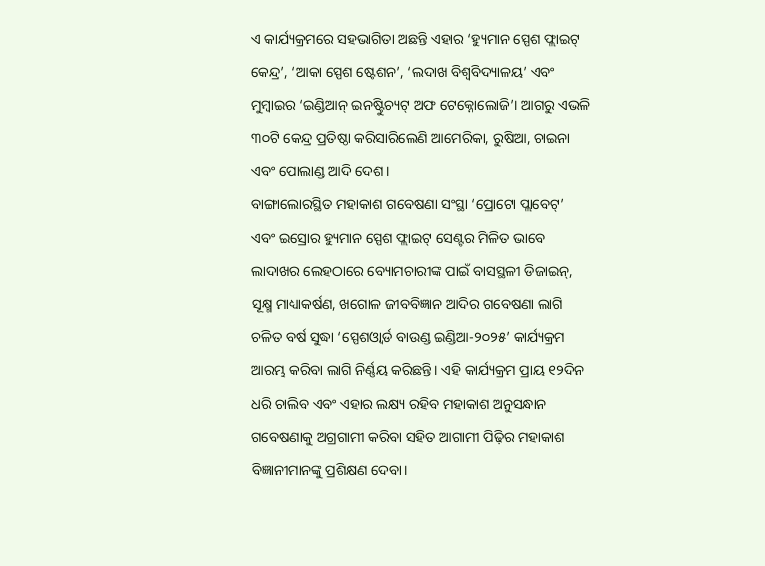ଏ କାର୍ଯ୍ୟକ୍ରମରେ ସହଭାଗିତା ଅଛନ୍ତି ଏହାର ‘ହ୍ୟୁମାନ ସ୍ପେଶ ଫ୍ଲାଇଟ୍‌ କେନ୍ଦ୍ର’, ‘ଆକା ସ୍ପେଶ ଷ୍ଟେଶନ’, ‘ଲଦାଖ ବିଶ୍ୱବିଦ୍ୟାଳୟ’ ଏବଂ ମୁମ୍ବାଇର ‘ଇଣ୍ଡିଆନ୍‌ ଇନଷ୍ଟିୁଚ୍ୟଟ୍‌ ଅଫ ଟେକ୍ନୋଲୋଜି’। ଆଗରୁ ଏଭଳି ୩୦ଟି କେନ୍ଦ୍ର ପ୍ରତିଷ୍ଠା କରିସାରିଲେଣି ଆମେରିକା, ରୁଷିଆ, ଚାଇନା ଏବଂ ପୋଲାଣ୍ଡ ଆଦି ଦେଶ।
ବାଙ୍ଗାଲୋରସ୍ଥିତ ମହାକାଶ ଗବେଷଣା ସଂସ୍ଥା ‘ପ୍ରୋଟୋ ପ୍ଲାବେଟ୍‌’ ଏବଂ ଇସ୍ରୋର ହ୍ୟୁମାନ ସ୍ପେଶ ଫ୍ଲାଇଟ୍‌ ସେଣ୍ଟର ମିଳିତ ଭାବେ ଲାଦାଖର ଲେହଠାରେ ବ୍ୟୋମଚାରୀଙ୍କ ପାଇଁ ବାସସ୍ଥଳୀ ଡିଜାଇନ୍‌, ସୂକ୍ଷ୍ମ ମାଧ୍ୟାକର୍ଷଣ, ଖଗୋଳ ଜୀବବିଜ୍ଞାନ ଆଦିର ଗବେଷଣା ଲାଗି ଚଳିତ ବର୍ଷ ସୁଦ୍ଧା ‘ସ୍ପେଶଓ୍ବାର୍ଡ ବାଉଣ୍ଡ ଇଣ୍ଡିଆ-୨୦୨୫’ କାର୍ଯ୍ୟକ୍ରମ ଆରମ୍ଭ କରିବା ଲାଗି ନିର୍ଣ୍ଣୟ କରିଛନ୍ତି। ଏହି କାର୍ଯ୍ୟକ୍ରମ ପ୍ରାୟ ୧୨ଦିନ ଧରି ଚାଲିବ ଏବଂ ଏହାର ଲକ୍ଷ୍ୟ ରହିବ ମହାକାଶ ଅନୁସନ୍ଧାନ ଗବେଷଣାକୁ ଅଗ୍ରଗାମୀ କରିବା ସହିତ ଆଗାମୀ ପିଢ଼ିର ମହାକାଶ ବିଜ୍ଞାନୀମାନଙ୍କୁ ପ୍ରଶିକ୍ଷଣ ଦେବା।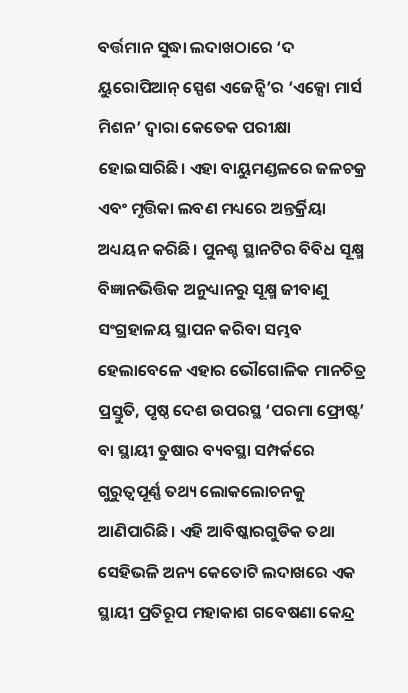ବର୍ତ୍ତମାନ ସୁଦ୍ଧା ଲଦାଖଠାରେ ‘ଦ ୟୁରୋପିଆନ୍‌ ସ୍ପେଶ ଏଜେନ୍ସି’ର ‘ଏକ୍ସୋ ମାର୍ସ ମିଶନ’ ଦ୍ୱାରା କେତେକ ପରୀକ୍ଷା ହୋଇସାରିଛି। ଏହା ବାୟୁମଣ୍ଡଳରେ ଜଳଚକ୍ର ଏବଂ ମୃତ୍ତିକା ଲବଣ ମଧ୍ୟରେ ଅନ୍ତର୍କ୍ରିୟା ଅଧ୍ୟୟନ କରିଛି। ପୁନଶ୍ଚ ସ୍ଥାନଟିର ବିବିଧ ସୂକ୍ଷ୍ମ ବିଜ୍ଞାନଭିତ୍ତିକ ଅନୁଧ୍ୟାନରୁ ସୂକ୍ଷ୍ମ ଜୀବାଣୁ ସଂଗ୍ରହାଳୟ ସ୍ଥାପନ କରିବା ସମ୍ଭବ ହେଲାବେଳେ ଏହାର ଭୌଗୋଳିକ ମାନଚିତ୍ର ପ୍ରସ୍ତୁତି, ପୃଷ୍ଠ ଦେଶ ଉପରସ୍ଥ ‘ପରମା ଫ୍ରୋଷ୍ଟ’ ବା ସ୍ଥାୟୀ ତୁଷାର ବ୍ୟବସ୍ଥା ସମ୍ପର୍କରେ ଗୁରୁତ୍ୱପୂର୍ଣ୍ଣ ତଥ୍ୟ ଲୋକଲୋଚନକୁ ଆଣିପାରିଛି। ଏହି ଆବିଷ୍କାରଗୁଡିକ ତଥା ସେହିଭଳି ଅନ୍ୟ କେତୋଟି ଲଦାଖରେ ଏକ ସ୍ଥାୟୀ ପ୍ରତିରୂପ ମହାକାଶ ଗବେଷଣା କେନ୍ଦ୍ର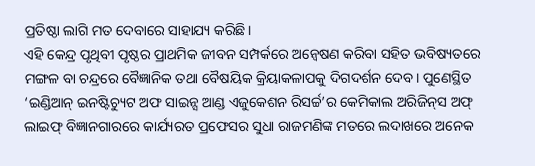ପ୍ରତିଷ୍ଠା ଲାଗି ମତ ଦେବାରେ ସାହାଯ୍ୟ କରିଛି।
ଏହି କେନ୍ଦ୍ର ପୃଥିବୀ ପୃଷ୍ଠର ପ୍ରାଥମିକ ଜୀବନ ସମ୍ପର୍କରେ ଅନ୍ବେଷଣ କରିବା ସହିତ ଭବିଷ୍ୟତରେ ମଙ୍ଗଳ ବା ଚନ୍ଦ୍ରରେ ବୈଜ୍ଞାନିକ ତଥା ବୈଷୟିକ କ୍ରିୟାକଳାପକୁ ଦିଗଦର୍ଶନ ଦେବ। ପୁଣେସ୍ଥିତ ‘ଇଣ୍ଡିଆନ୍‌ ଇନଷ୍ଟିଚ୍ୟୁଟ ଅଫ ସାଇନ୍ସ ଆଣ୍ଡ ଏଜୁକେଶନ ରିସର୍ଚ୍ଚ’ର କେମିକାଲ ଅରିଜିନ୍‌ସ ଅଫ୍‌ ଲାଇଫ୍‌ ବିଜ୍ଞାନଗାରରେ କାର୍ଯ୍ୟରତ ପ୍ରଫେସର ସୁଧା ରାଜମଣିଙ୍କ ମତରେ ଲଦାଖରେ ଅନେକ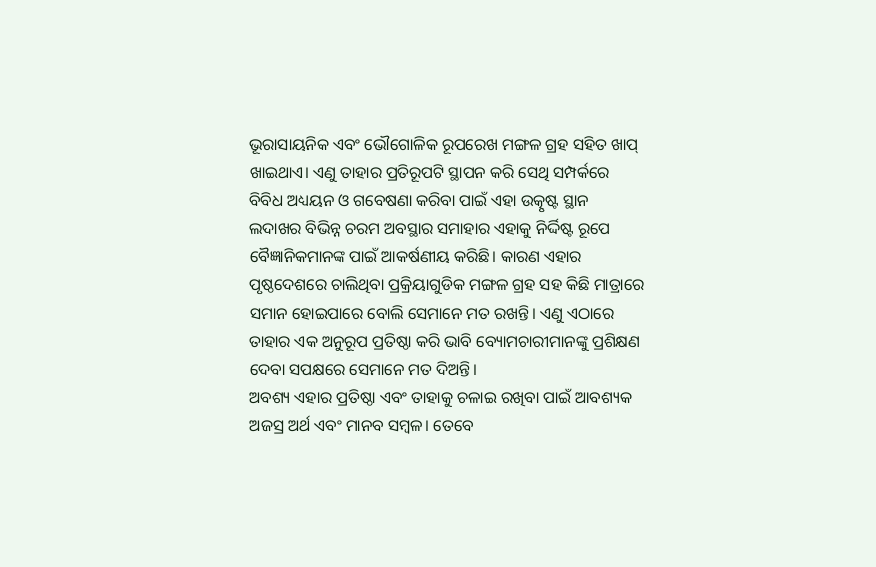ଭୂରାସାୟନିକ ଏବଂ ଭୌଗୋଳିକ ରୂପରେଖ ମଙ୍ଗଳ ଗ୍ରହ ସହିତ ଖାପ୍‌ ଖାଇଥାଏ। ଏଣୁ ତାହାର ପ୍ରତିରୂପଟି ସ୍ଥାପନ କରି ସେଥି ସମ୍ପର୍କରେ ବିବିଧ ଅଧ୍ୟୟନ ଓ ଗବେଷଣା କରିବା ପାଇଁ ଏହା ଉତ୍କୃଷ୍ଟ ସ୍ଥାନ
ଲଦାଖର ବିଭିନ୍ନ ଚରମ ଅବସ୍ଥାର ସମାହାର ଏହାକୁ ନିର୍ଦ୍ଦିଷ୍ଟ ରୂପେ ବୈଜ୍ଞାନିକମାନଙ୍କ ପାଇଁ ଆକର୍ଷଣୀୟ କରିଛି। କାରଣ ଏହାର ପୃଷ୍ଠଦେଶରେ ଚାଲିଥିବା ପ୍ରକ୍ରିୟାଗୁଡିକ ମଙ୍ଗଳ ଗ୍ରହ ସହ କିଛି ମାତ୍ରାରେ ସମାନ ହୋଇପାରେ ବୋଲି ସେମାନେ ମତ ରଖନ୍ତି। ଏଣୁ ଏଠାରେ ତାହାର ଏକ ଅନୁରୂପ ପ୍ରତିଷ୍ଠା କରି ଭାବି ବ୍ୟୋମଚାରୀମାନଙ୍କୁ ପ୍ରଶିକ୍ଷଣ ଦେବା ସପକ୍ଷରେ ସେମାନେ ମତ ଦିଅନ୍ତି।
ଅବଶ୍ୟ ଏହାର ପ୍ରତିଷ୍ଠା ଏବଂ ତାହାକୁ ଚଳାଇ ରଖିବା ପାଇଁ ଆବଶ୍ୟକ ଅଜସ୍ର ଅର୍ଥ ଏବଂ ମାନବ ସମ୍ବଳ। ତେବେ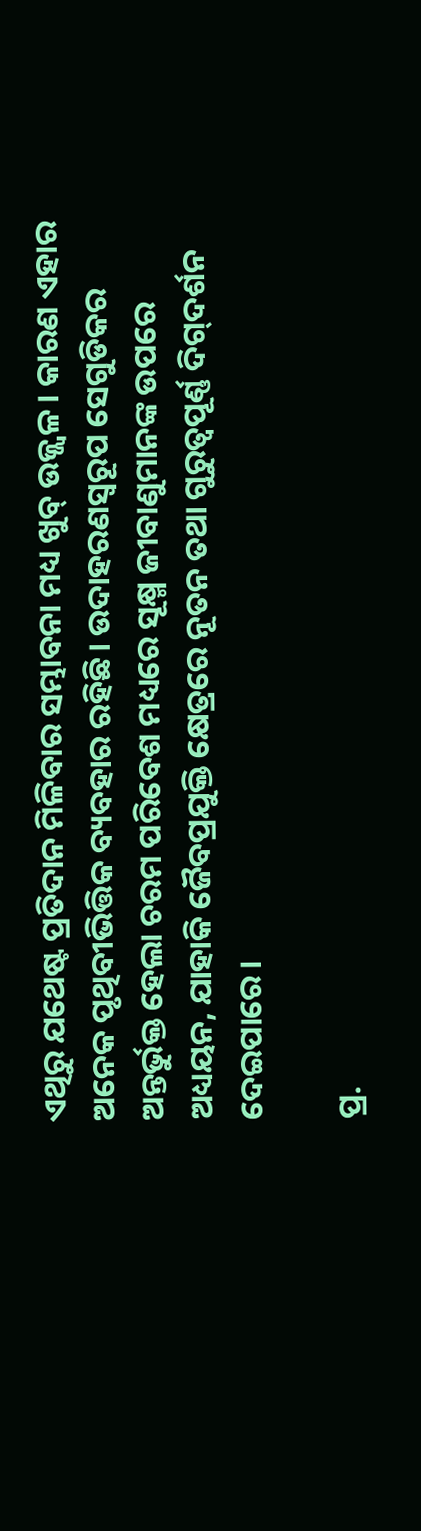ଏଥିରୁ ଯଥେଷ୍ଟ ପ୍ରତିଦାନ ମିଳିବାର ସମ୍ଭାବନା ମଧ୍ୟ ଖୁବ୍‌ ଉଜ୍ଜ୍ୱଳ। କାରଣ ଏହାର ଅନେକ ପୃଥିବୀଭିତ୍ତିକ ବ୍ୟବହାର ରହିଛି। ଉଦାହରଣସ୍ବରୂପ ସେଗୁଡିକର ଅନ୍ତର୍ଭୁକ୍ତ ହେଲା ଚରମ ପରିବେଶ ମଧ୍ୟରେ ସୂକ୍ଷ୍ମ ଜୀବାଣୁମାନଙ୍କ ଉପରେ ଅଧ୍ୟୟନ, ଯାହାକି ଜୈବପ୍ରଯୁକ୍ତି କ୍ଷେତ୍ରରେ ନୂତନ ତଥା ଗୁରୁତ୍ୱପୂର୍ଣ୍ଣ ଦିଗ୍‌ଦର୍ଶନ ଦେଇପାରେ।

ପ୍ର.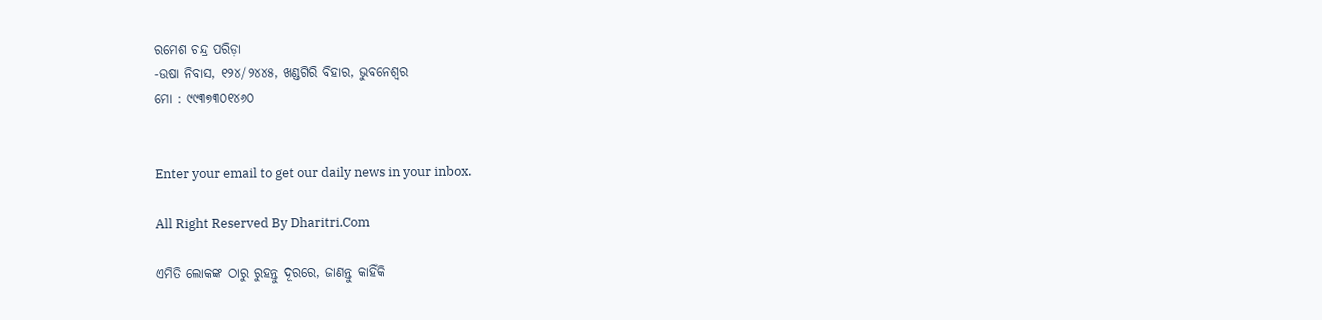ରମେଶ ଚନ୍ଦ୍ର ପରିଡ଼ା
-ଉଷା ନିବାସ, ୧୨୪/୨୪୪୫, ଖଣ୍ଡଗିରି ବିହାର, ଭୁବନେଶ୍ୱର
ମୋ : ୯୯୩୭୩୦୧୪୬୦


Enter your email to get our daily news in your inbox.

All Right Reserved By Dharitri.Com

ଏମିତି ଲୋକଙ୍କ ଠାରୁ ରୁହନ୍ତୁ ଦୂରରେ, ଜାଣନ୍ତୁ କାହିଁକି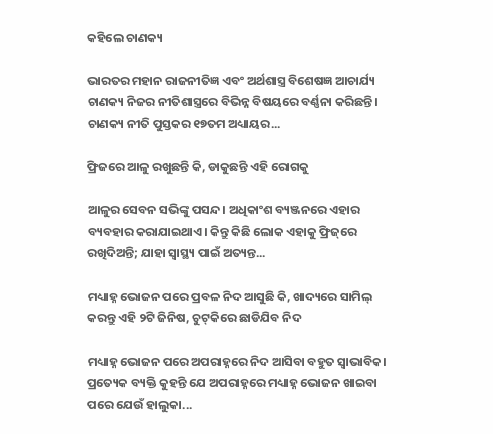କହିଲେ ଚାଣକ୍ୟ

ଭାରତର ମହାନ ରାଜନୀତିଜ୍ଞ ଏବଂ ଅର୍ଥଶାସ୍ତ୍ର ବିଶେଷଜ୍ଞ ଆଚାର୍ଯ୍ୟ ଚାଣକ୍ୟ ନିଜର ନୀତିଶାସ୍ତ୍ରରେ ବିଭିନ୍ନ ବିଷୟରେ ବର୍ଣ୍ଣନା କରିଛନ୍ତି। ଚାଣକ୍ୟ ନୀତି ପୁସ୍ତକର ୧୭ତମ ଅଧ୍ୟାୟର...

ଫ୍ରିଜରେ ଆଳୁ ରଖୁଛନ୍ତି କି, ଡାକୁଛନ୍ତି ଏହି ରୋଗକୁ

ଆଳୁର ସେବନ ସଭିଙ୍କୁ ପସନ୍ଦ। ଅଧିକାଂଶ ବ୍ୟଞ୍ଜନରେ ଏହାର ବ୍ୟବହାର କରାଯାଇଥାଏ। କିନ୍ତୁ କିଛି ଲୋକ ଏହାକୁ ଫ୍ରିଜ୍‌ରେ ରଖିଦିଅନ୍ତି; ଯାହା ସ୍ବାସ୍ଥ୍ୟ ପାଇଁ ଅତ୍ୟନ୍ତ...

ମଧ୍ୟାହ୍ନ ଭୋଜନ ପରେ ପ୍ରବଳ ନିଦ ଆସୁଛି କି, ଖାଦ୍ୟରେ ସାମିଲ୍‌ କରନ୍ତୁ ଏହି ୨ଟି ଜିନିଷ, ଚୁଟ୍‌କିରେ ଛାଡିଯିବ ନିଦ

ମଧ୍ୟାହ୍ନ ଭୋଜନ ପରେ ଅପରାହ୍ନରେ ନିଦ ଆସିବା ବହୁତ ସ୍ବାଭାବିକ। ପ୍ରତ୍ୟେକ ବ୍ୟକ୍ତି କୁହନ୍ତି ଯେ ଅପରାହ୍ନରେ ମଧ୍ୟାହ୍ନ ଭୋଜନ ଖାଇବା ପରେ ଯେଉଁ ହାଲୁକା...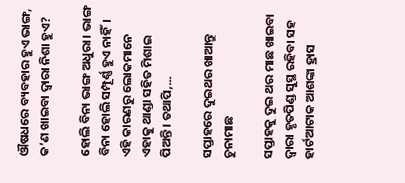ଔଷଧରେ ବ୍ୟବହାର ହୁଏ ଭାଙ୍ଗ, କ’ଣ ଖାଇବା ଦ୍ୱାରା ନିଶା ହୁଏ?

ହୋଲି ବିନା ଭାଙ୍ଗ ଅଧୁରା। ଭାଙ୍ଗ ବିନା ହୋଲି ସମ୍ପୂର୍ଣ୍ଣ ହୁଏ ନାହିଁ। ଏହି କାରଣରୁ ଲୋକମାନେ ଏହାକୁ ଥାଣ୍ଡା ସହିତ ମିଶାଇ ପିଅନ୍ତି। ତଥାପି,...

ସପ୍ତାହରେ ଦୁଇଥର ଖାଆନ୍ତୁ ଚୁନାମାଛ

ସପ୍ତାହକୁ ଦୁଇ ଥର ମାଛ ଖାଇବା ଦ୍ୱାରା ହୃତପିଣ୍ଡ ସୁସ୍ଥ ରହିବା ସହ ହାର୍ଟଆଟାକ ଆଶଙ୍କା ହ୍ରାସ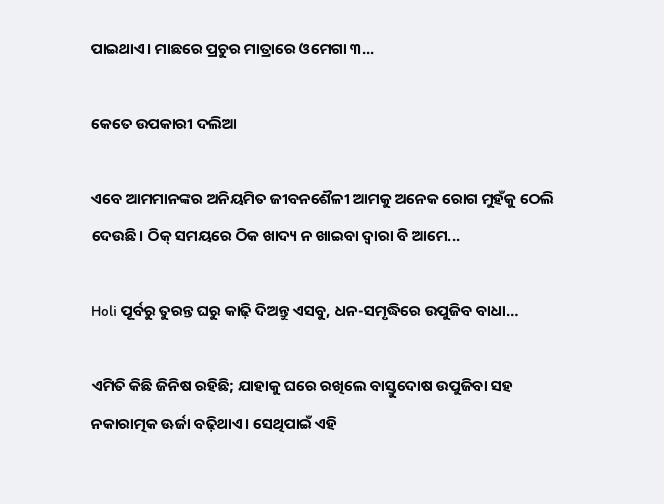ପାଇଥାଏ। ମାଛରେ ପ୍ରଚୁର ମାତ୍ରାରେ ଓମେଗା ୩...

କେତେ ଉପକାରୀ ଦଲିଆ

ଏବେ ଆମମାନଙ୍କର ଅନିୟମିତ ଜୀବନଶୈଳୀ ଆମକୁ ଅନେକ ରୋଗ ମୁହଁକୁ ଠେଲି ଦେଉଛି। ଠିକ୍‌ ସମୟରେ ଠିକ ଖାଦ୍ୟ ନ ଖାଇବା ଦ୍ୱାରା ବି ଆମେ...

Holi ପୂର୍ବରୁ ତୁରନ୍ତ ଘରୁ କାଢ଼ି ଦିଅନ୍ତୁ ଏସବୁ, ଧନ-ସମୃଦ୍ଧିରେ ଉପୁଜିବ ବାଧା…

ଏମିତି କିଛି ଜିନିଷ ରହିଛି; ଯାହାକୁ ଘରେ ରଖିଲେ ବାସ୍ତୁଦୋଷ ଉପୁଜିବା ସହ ନକାରାତ୍ମକ ଊର୍ଜା ବଢ଼ିଥାଏ। ସେଥିପାଇଁ ଏହି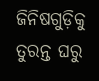ଜିନିଷଗୁଡ଼ିକୁ ତୁରନ୍ତ ଘରୁ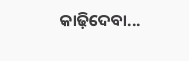କାଢ଼ିଦେବା...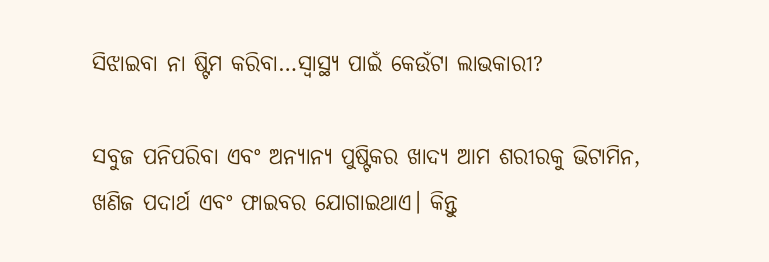ସିଝାଇବା ନା ଷ୍ଟିମ କରିବା…ସ୍ବାସ୍ଥ୍ୟ ପାଇଁ କେଉଁଟା ଲାଭକାରୀ?

ସବୁଜ ପନିପରିବା ଏବଂ ଅନ୍ୟାନ୍ୟ ପୁଷ୍ଟିକର ଖାଦ୍ୟ ଆମ ଶରୀରକୁ ଭିଟାମିନ, ଖଣିଜ ପଦାର୍ଥ ଏବଂ ଫାଇବର ଯୋଗାଇଥାଏ। କିନ୍ତୁ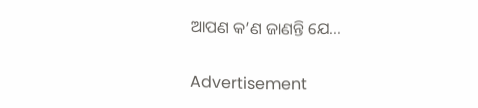ଆପଣ କ’ଣ ଜାଣନ୍ତି ଯେ...

Advertisement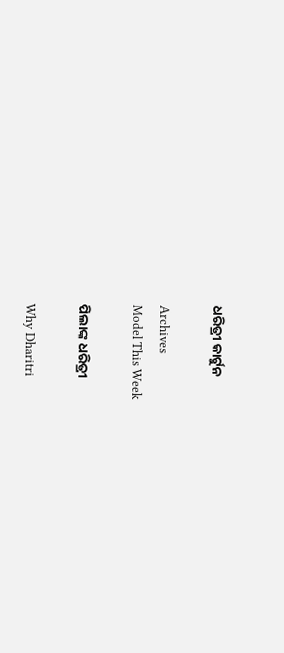ଧରିତ୍ରୀ କାର୍ଟୁନ

Archives
Model This Week

ପିଲାଙ୍କ ଧରିତ୍ରୀ

Why Dharitri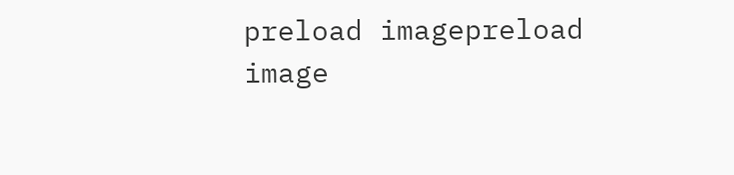preload imagepreload image